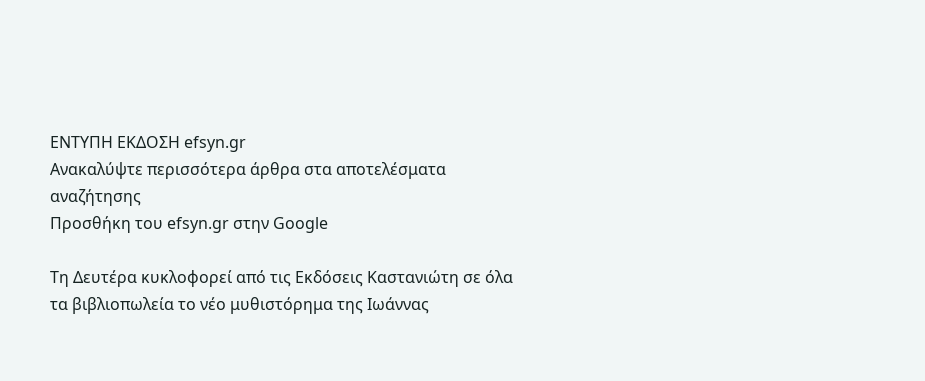ΕΝΤΥΠΗ ΕΚΔΟΣΗ efsyn.gr
Ανακαλύψτε περισσότερα άρθρα στα αποτελέσματα αναζήτησης
Προσθήκη του efsyn.gr στην Google

Τη Δευτέρα κυκλοφορεί από τις Εκδόσεις Καστανιώτη σε όλα τα βιβλιοπωλεία το νέο μυθιστόρημα της Ιωάννας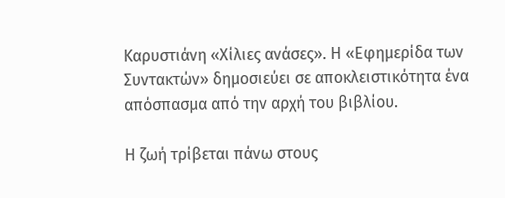Καρυστιάνη «Χίλιες ανάσες». Η «Εφημερίδα των Συντακτών» δημοσιεύει σε αποκλειστικότητα ένα απόσπασμα από την αρχή του βιβλίου.

Η ζωή τρίβεται πάνω στους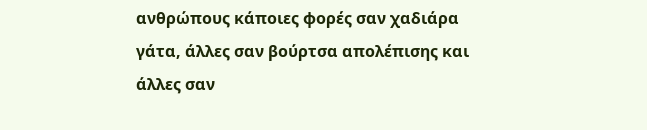ανθρώπους κάποιες φορές σαν χαδιάρα γάτα, άλλες σαν βούρτσα απολέπισης και άλλες σαν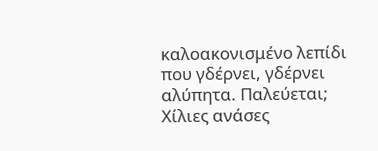καλοακονισμένο λεπίδι που γδέρνει, γδέρνει αλύπητα. Παλεύεται; Χίλιες ανάσες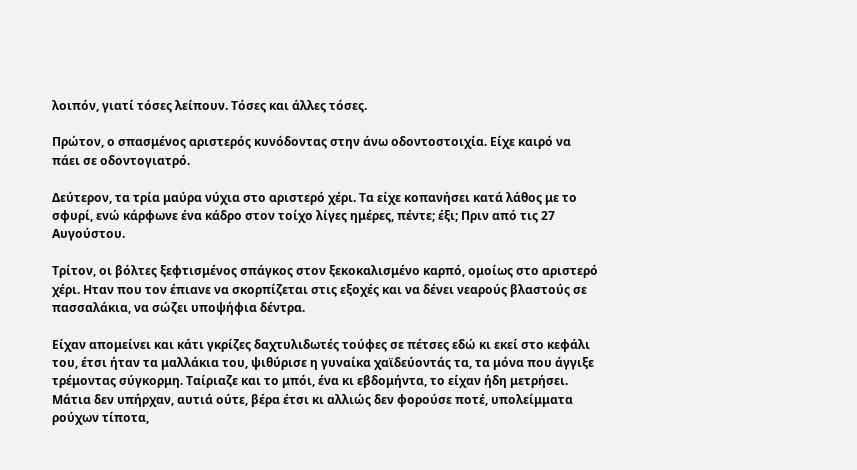λοιπόν, γιατί τόσες λείπουν. Τόσες και άλλες τόσες.

Πρώτον, ο σπασμένος αριστερός κυνόδοντας στην άνω οδοντοστοιχία. Είχε καιρό να πάει σε οδοντογιατρό.

Δεύτερον, τα τρία μαύρα νύχια στο αριστερό χέρι. Τα είχε κοπανήσει κατά λάθος με το σφυρί, ενώ κάρφωνε ένα κάδρο στον τοίχο λίγες ημέρες, πέντε; έξι; Πριν από τις 27 Αυγούστου.

Τρίτον, οι βόλτες ξεφτισμένος σπάγκος στον ξεκοκαλισμένο καρπό, ομοίως στο αριστερό χέρι. Ηταν που τον έπιανε να σκορπίζεται στις εξοχές και να δένει νεαρούς βλαστούς σε πασσαλάκια, να σώζει υποψήφια δέντρα.

Είχαν απομείνει και κάτι γκρίζες δαχτυλιδωτές τούφες σε πέτσες εδώ κι εκεί στο κεφάλι του, έτσι ήταν τα μαλλάκια του, ψιθύρισε η γυναίκα χαϊδεύοντάς τα, τα μόνα που άγγιξε τρέμοντας σύγκορμη. Ταίριαζε και το μπόι, ένα κι εβδομήντα, το είχαν ήδη μετρήσει. Μάτια δεν υπήρχαν, αυτιά ούτε, βέρα έτσι κι αλλιώς δεν φορούσε ποτέ, υπολείμματα ρούχων τίποτα,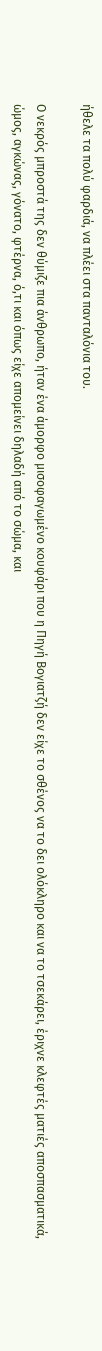ήθελε τα πολύ φαρδιά, να πλέει στα πανταλόνια του.

Ο νεκρός μπροστά της δεν θύμιζε πια άνθρωπο, ήταν ένα άμορφο μισοφαγωμένο κουφάρι που η Πηγή Βογιατζή δεν είχε το σθένος να το δει ολόκληρο και να το τσεκάρει, έριχνε κλεφτές ματιές αποσπασματικά, ώμος, αγκώνας, γόνατο, φτέρνα, ό,τι και όπως είχε απομείνει δηλαδή από το σώμα, και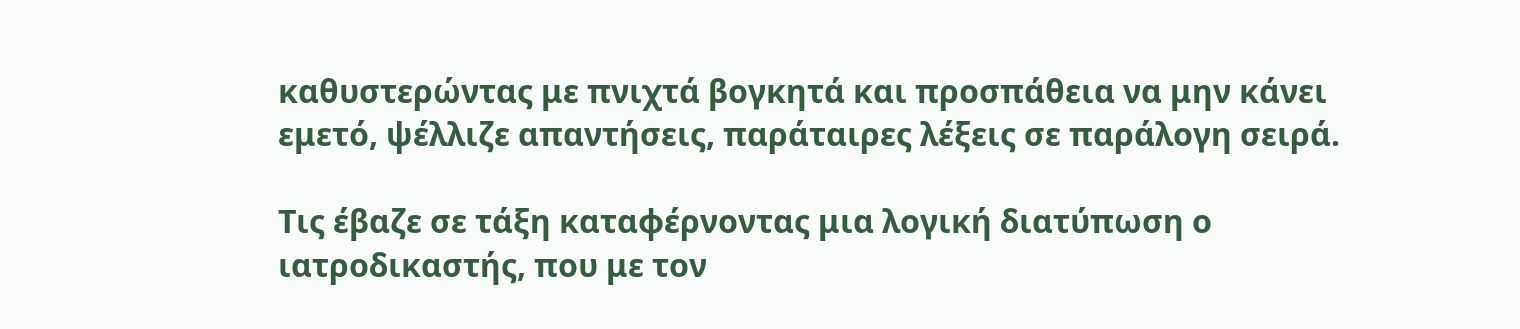καθυστερώντας με πνιχτά βογκητά και προσπάθεια να μην κάνει εμετό, ψέλλιζε απαντήσεις, παράταιρες λέξεις σε παράλογη σειρά.

Τις έβαζε σε τάξη καταφέρνοντας μια λογική διατύπωση ο ιατροδικαστής, που με τον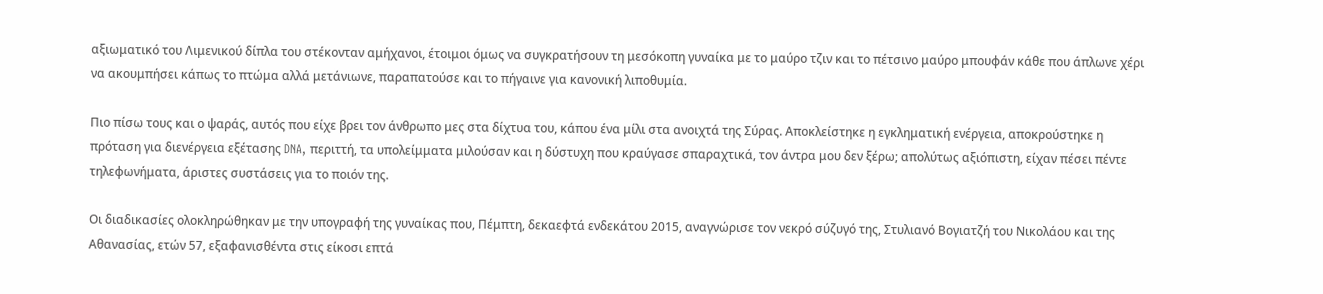αξιωματικό του Λιμενικού δίπλα του στέκονταν αμήχανοι, έτοιμοι όμως να συγκρατήσουν τη μεσόκοπη γυναίκα με το μαύρο τζιν και το πέτσινο μαύρο μπουφάν κάθε που άπλωνε χέρι να ακουμπήσει κάπως το πτώμα αλλά μετάνιωνε, παραπατούσε και το πήγαινε για κανονική λιποθυμία.

Πιο πίσω τους και ο ψαράς, αυτός που είχε βρει τον άνθρωπο μες στα δίχτυα του, κάπου ένα μίλι στα ανοιχτά της Σύρας. Αποκλείστηκε η εγκληματική ενέργεια, αποκρούστηκε η πρόταση για διενέργεια εξέτασης DNA, περιττή, τα υπολείμματα μιλούσαν και η δύστυχη που κραύγασε σπαραχτικά, τον άντρα μου δεν ξέρω; απολύτως αξιόπιστη, είχαν πέσει πέντε τηλεφωνήματα, άριστες συστάσεις για το ποιόν της.

Οι διαδικασίες ολοκληρώθηκαν με την υπογραφή της γυναίκας που, Πέμπτη, δεκαεφτά ενδεκάτου 2015, αναγνώρισε τον νεκρό σύζυγό της, Στυλιανό Βογιατζή του Νικολάου και της Αθανασίας, ετών 57, εξαφανισθέντα στις είκοσι επτά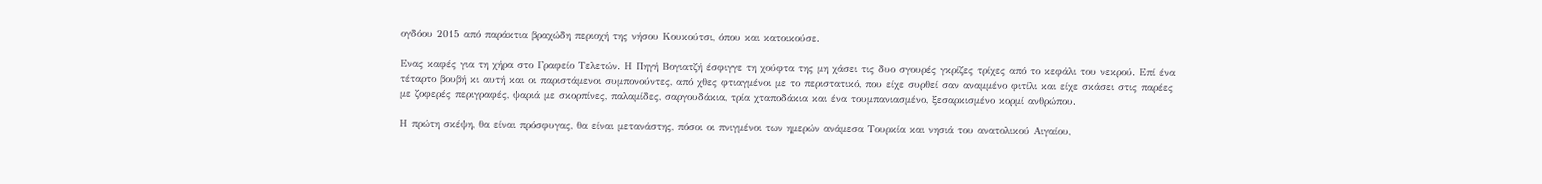ογδόου 2015 από παράκτια βραχώδη περιοχή της νήσου Κουκούτσι, όπου και κατοικούσε.

Ενας καφές για τη χήρα στο Γραφείο Τελετών. Η Πηγή Βογιατζή έσφιγγε τη χούφτα της μη χάσει τις δυο σγουρές γκρίζες τρίχες από το κεφάλι του νεκρού. Επί ένα τέταρτο βουβή κι αυτή και οι παριστάμενοι συμπονούντες, από χθες φτιαγμένοι με το περιστατικό, που είχε συρθεί σαν αναμμένο φιτίλι και είχε σκάσει στις παρέες με ζοφερές περιγραφές, ψαριά με σκορπίνες, παλαμίδες, σαργουδάκια, τρία χταποδάκια και ένα τουμπανιασμένο, ξεσαρκισμένο κορμί ανθρώπου.

Η πρώτη σκέψη, θα είναι πρόσφυγας, θα είναι μετανάστης, πόσοι οι πνιγμένοι των ημερών ανάμεσα Τουρκία και νησιά του ανατολικού Αιγαίου,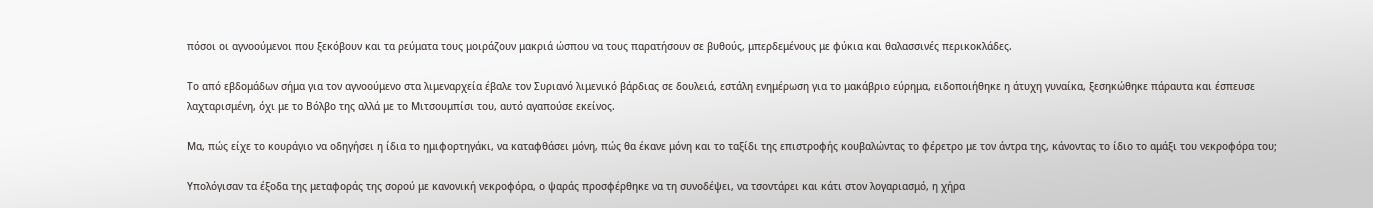πόσοι οι αγνοούμενοι που ξεκόβουν και τα ρεύματα τους μοιράζουν μακριά ώσπου να τους παρατήσουν σε βυθούς, μπερδεμένους με φύκια και θαλασσινές περικοκλάδες.

Το από εβδομάδων σήμα για τον αγνοούμενο στα λιμεναρχεία έβαλε τον Συριανό λιμενικό βάρδιας σε δουλειά, εστάλη ενημέρωση για το μακάβριο εύρημα, ειδοποιήθηκε η άτυχη γυναίκα, ξεσηκώθηκε πάραυτα και έσπευσε λαχταρισμένη, όχι με το Βόλβο της αλλά με το Μιτσουμπίσι του, αυτό αγαπούσε εκείνος.

Μα, πώς είχε το κουράγιο να οδηγήσει η ίδια το ημιφορτηγάκι, να καταφθάσει μόνη, πώς θα έκανε μόνη και το ταξίδι της επιστροφής κουβαλώντας το φέρετρο με τον άντρα της, κάνοντας το ίδιο το αμάξι του νεκροφόρα του;

Υπολόγισαν τα έξοδα της μεταφοράς της σορού με κανονική νεκροφόρα, ο ψαράς προσφέρθηκε να τη συνοδέψει, να τσοντάρει και κάτι στον λογαριασμό, η χήρα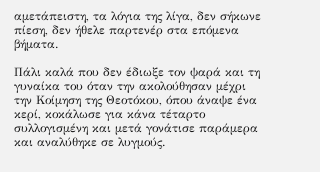αμετάπειστη, τα λόγια της λίγα, δεν σήκωνε πίεση, δεν ήθελε παρτενέρ στα επόμενα βήματα.

Πάλι καλά που δεν έδιωξε τον ψαρά και τη γυναίκα του όταν την ακολούθησαν μέχρι την Κοίμηση της Θεοτόκου, όπου άναψε ένα κερί, κοκάλωσε για κάνα τέταρτο συλλογισμένη και μετά γονάτισε παράμερα και αναλύθηκε σε λυγμούς.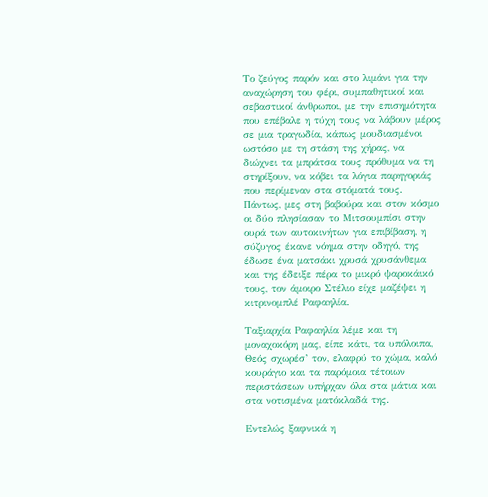Το ζεύγος παρόν και στο λιμάνι για την αναχώρηση του φέρι, συμπαθητικοί και σεβαστικοί άνθρωποι, με την επισημότητα που επέβαλε η τύχη τους να λάβουν μέρος σε μια τραγωδία, κάπως μουδιασμένοι ωστόσο με τη στάση της χήρας, να διώχνει τα μπράτσα τους πρόθυμα να τη στηρίξουν, να κόβει τα λόγια παρηγοριάς που περίμεναν στα στόματά τους. Πάντως, μες στη βαβούρα και στον κόσμο οι δύο πλησίασαν το Μιτσουμπίσι στην ουρά των αυτοκινήτων για επιβίβαση, η σύζυγος έκανε νόημα στην οδηγό, της έδωσε ένα ματσάκι χρυσά χρυσάνθεμα και της έδειξε πέρα το μικρό ψαροκάικό τους, τον άμοιρο Στέλιο είχε μαζέψει η κιτρινομπλέ Ραφαηλία.

Ταξιαρχία Ραφαηλία λέμε και τη μοναχοκόρη μας, είπε κάτι, τα υπόλοιπα, Θεός σχωρέσ’ τον, ελαφρύ το χώμα, καλό κουράγιο και τα παρόμοια τέτοιων περιστάσεων υπήρχαν όλα στα μάτια και στα νοτισμένα ματόκλαδά της.

Εντελώς ξαφνικά η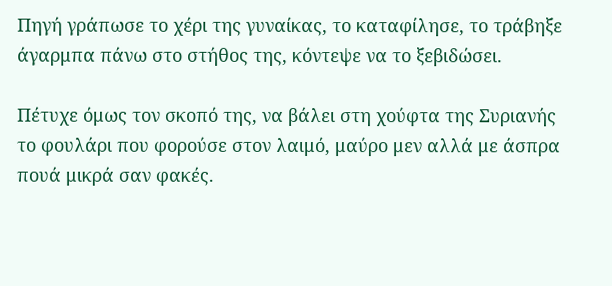Πηγή γράπωσε το χέρι της γυναίκας, το καταφίλησε, το τράβηξε άγαρμπα πάνω στο στήθος της, κόντεψε να το ξεβιδώσει.

Πέτυχε όμως τον σκοπό της, να βάλει στη χούφτα της Συριανής το φουλάρι που φορούσε στον λαιμό, μαύρο μεν αλλά με άσπρα πουά μικρά σαν φακές.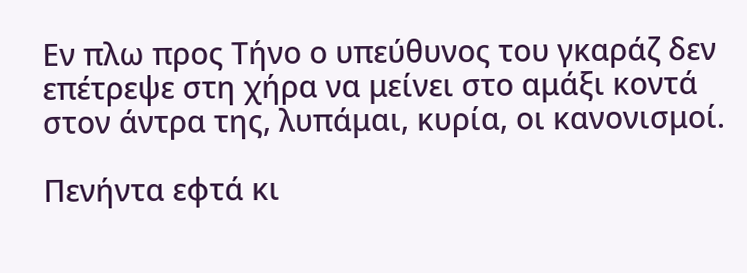Εν πλω προς Τήνο ο υπεύθυνος του γκαράζ δεν επέτρεψε στη χήρα να μείνει στο αμάξι κοντά στον άντρα της, λυπάμαι, κυρία, οι κανονισμοί.

Πενήντα εφτά κι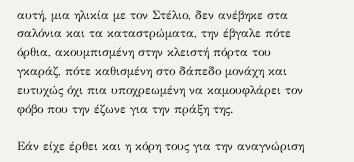αυτή, μια ηλικία με τον Στέλιο, δεν ανέβηκε στα σαλόνια και τα καταστρώματα, την έβγαλε πότε όρθια, ακουμπισμένη στην κλειστή πόρτα του γκαράζ, πότε καθισμένη στο δάπεδο μονάχη και ευτυχώς όχι πια υποχρεωμένη να καμουφλάρει τον φόβο που την έζωνε για την πράξη της.

Εάν είχε έρθει και η κόρη τους για την αναγνώριση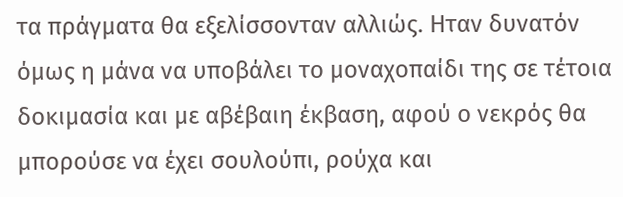τα πράγματα θα εξελίσσονταν αλλιώς. Ηταν δυνατόν όμως η μάνα να υποβάλει το μοναχοπαίδι της σε τέτοια δοκιμασία και με αβέβαιη έκβαση, αφού ο νεκρός θα μπορούσε να έχει σουλούπι, ρούχα και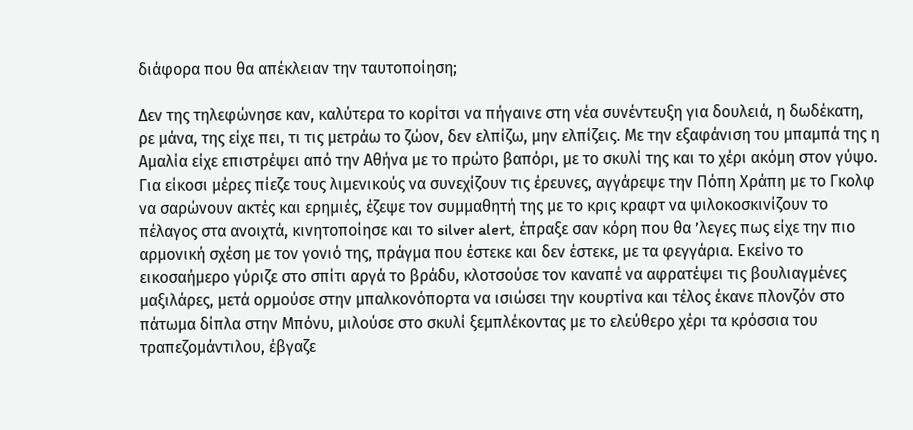διάφορα που θα απέκλειαν την ταυτοποίηση;

Δεν της τηλεφώνησε καν, καλύτερα το κορίτσι να πήγαινε στη νέα συνέντευξη για δουλειά, η δωδέκατη, ρε μάνα, της είχε πει, τι τις μετράω το ζώον, δεν ελπίζω, μην ελπίζεις. Με την εξαφάνιση του μπαμπά της η Αμαλία είχε επιστρέψει από την Αθήνα με το πρώτο βαπόρι, με το σκυλί της και το χέρι ακόμη στον γύψο. Για είκοσι μέρες πίεζε τους λιμενικούς να συνεχίζουν τις έρευνες, αγγάρεψε την Πόπη Χράπη με το Γκολφ να σαρώνουν ακτές και ερημιές, έζεψε τον συμμαθητή της με το κρις κραφτ να ψιλοκοσκινίζουν το πέλαγος στα ανοιχτά, κινητοποίησε και το silver alert, έπραξε σαν κόρη που θα ’λεγες πως είχε την πιο αρμονική σχέση με τον γονιό της, πράγμα που έστεκε και δεν έστεκε, με τα φεγγάρια. Εκείνο το εικοσαήμερο γύριζε στο σπίτι αργά το βράδυ, κλοτσούσε τον καναπέ να αφρατέψει τις βουλιαγμένες μαξιλάρες, μετά ορμούσε στην μπαλκονόπορτα να ισιώσει την κουρτίνα και τέλος έκανε πλονζόν στο πάτωμα δίπλα στην Μπόνυ, μιλούσε στο σκυλί ξεμπλέκοντας με το ελεύθερο χέρι τα κρόσσια του τραπεζομάντιλου, έβγαζε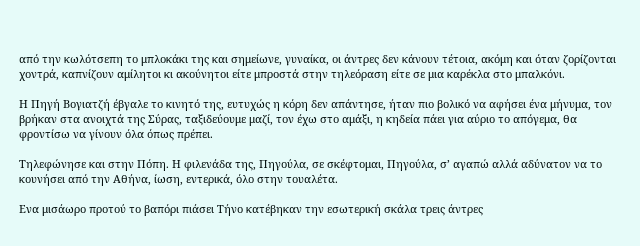από την κωλότσεπη το μπλοκάκι της και σημείωνε, γυναίκα, οι άντρες δεν κάνουν τέτοια, ακόμη και όταν ζορίζονται χοντρά, καπνίζουν αμίλητοι κι ακούνητοι είτε μπροστά στην τηλεόραση είτε σε μια καρέκλα στο μπαλκόνι.

Η Πηγή Βογιατζή έβγαλε το κινητό της, ευτυχώς η κόρη δεν απάντησε, ήταν πιο βολικό να αφήσει ένα μήνυμα, τον βρήκαν στα ανοιχτά της Σύρας, ταξιδεύουμε μαζί, τον έχω στο αμάξι, η κηδεία πάει για αύριο το απόγεμα, θα φροντίσω να γίνουν όλα όπως πρέπει.

Τηλεφώνησε και στην Πόπη. Η φιλενάδα της, Πηγούλα, σε σκέφτομαι, Πηγούλα, σ’ αγαπώ αλλά αδύνατον να το κουνήσει από την Αθήνα, ίωση, εντερικά, όλο στην τουαλέτα.

Ενα μισάωρο προτού το βαπόρι πιάσει Τήνο κατέβηκαν την εσωτερική σκάλα τρεις άντρες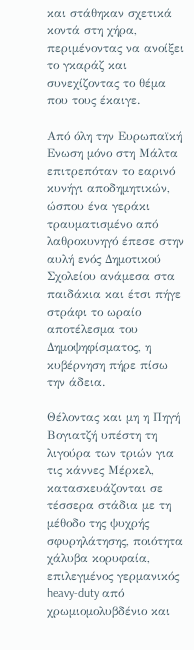και στάθηκαν σχετικά κοντά στη χήρα, περιμένοντας να ανοίξει το γκαράζ και συνεχίζοντας το θέμα που τους έκαιγε.

Από όλη την Ευρωπαϊκή Ενωση μόνο στη Μάλτα επιτρεπόταν το εαρινό κυνήγι αποδημητικών, ώσπου ένα γεράκι τραυματισμένο από λαθροκυνηγό έπεσε στην αυλή ενός Δημοτικού Σχολείου ανάμεσα στα παιδάκια και έτσι πήγε στράφι το ωραίο αποτέλεσμα του Δημοψηφίσματος, η κυβέρνηση πήρε πίσω την άδεια.

Θέλοντας και μη η Πηγή Βογιατζή υπέστη τη λιγούρα των τριών για τις κάννες Μέρκελ, κατασκευάζονται σε τέσσερα στάδια με τη μέθοδο της ψυχρής σφυρηλάτησης, ποιότητα χάλυβα κορυφαία, επιλεγμένος γερμανικός heavy-duty από χρωμιομολυβδένιο και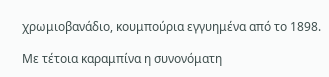χρωμιοβανάδιο, κουμπούρια εγγυημένα από το 1898.

Με τέτοια καραμπίνα η συνονόματη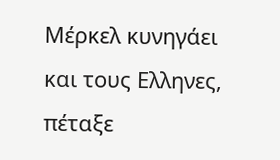Μέρκελ κυνηγάει και τους Ελληνες, πέταξε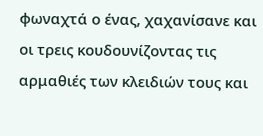φωναχτά ο ένας, χαχανίσανε και οι τρεις κουδουνίζοντας τις αρμαθιές των κλειδιών τους και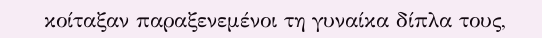κοίταξαν παραξενεμένοι τη γυναίκα δίπλα τους,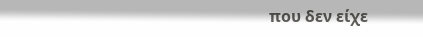που δεν είχε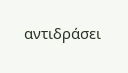αντιδράσει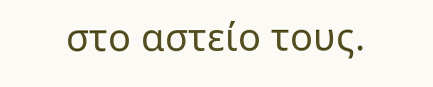στο αστείο τους.